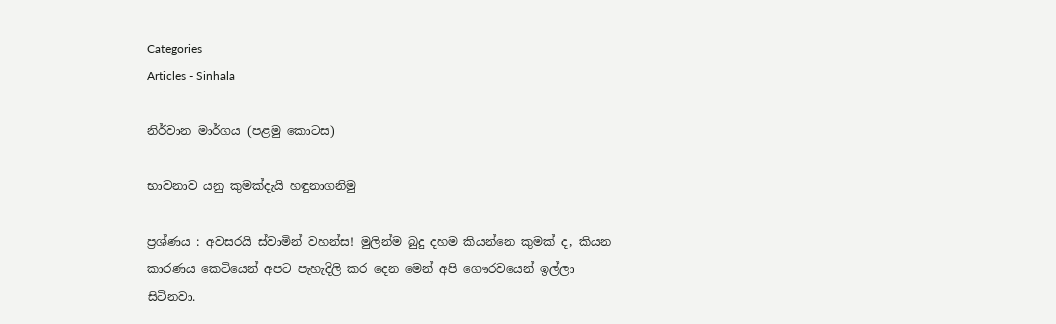Categories
Articles - Sinhala

නිර්වාන මාර්ගය (පළමු කොටස)

භාවනාව යනු කුමක්දැයි හඳුනාගනිමු

ප්‍රශ්ණය : අවසරයි ස්වාමින් වහන්ස! මුලින්ම බුදු දහම කියන්නෙ කුමක් ද, කියන කාරණය කෙටියෙන් අපට පැහැදිලි කර දෙන මෙන් අපි ගෞරවයෙන් ඉල්ලා සිටිනවා.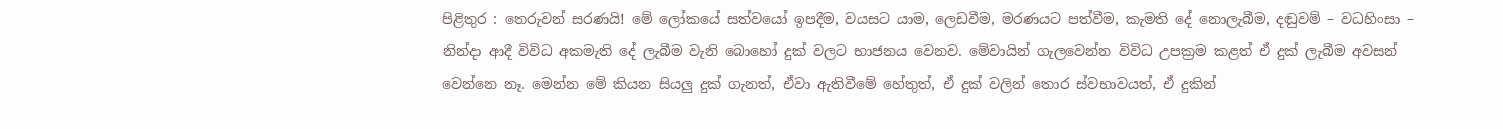පිළිතුර : තෙරුවන් සරණයි! මේ ලෝකයේ සත්වයෝ ඉපදීම, වයසට යාම, ලෙඩවීම, මරණයට පත්වීම, කැමති දේ නොලැබීම, දඬුවම් – වධහිංසා – නින්දා ආදී විවිධ අකමැති දේ ලැබීම වැනි බොහෝ දුක් වලට භාජනය වෙනව. මේවායින් ගැලවෙන්න විවිධ උපක්‍රම කළත් ඒ දුක් ලැබීම අවසන් වෙන්නෙ නෑ. මෙන්න මේ කියන සියලු දුක් ගැනත්, ඒවා ඇතිවීමේ හේතුත්, ඒ දුක් වලින් තොර ස්වභාවයත්, ඒ දුකින්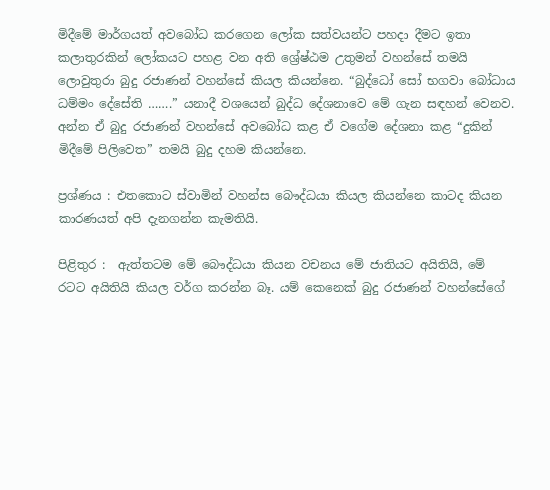මිදීමේ මාර්ගයත් අවබෝධ කරගෙන ලෝක සත්වයන්ට පහදා දීමට ඉතා කලාතුරකින් ලෝකයට පහළ වන අති ශ්‍රේෂ්ඨම උතුමන් වහන්සේ තමයි ලොවුතුරා බුදු රජාණන් වහන්සේ කියල කියන්නෙ. “බුද්‌ධෝ සෝ භගවා බෝධාය ධම්‌මං දේසේති …….” යනාදී වශයෙන් බුද්ධ දේශනාවෙ මේ ගැන සඳහන් වෙනව. අන්න ඒ බුදු රජාණන් වහන්සේ අවබෝධ කළ ඒ වගේම දේශනා කළ “දුකින් මිදීමේ පිලිවෙත” තමයි බුදු දහම කියන්නෙ.

ප්‍රශ්ණය : එතකොට ස්වාමින් වහන්ස බෞද්ධයා කියල කියන්නෙ කාටද කියන කාරණයත් අපි දැනගන්න කැමතියි.

පිළිතුර :  ඇත්තටම මේ බෞද්ධයා කියන වචනය මේ ජාතියට අයිතියි, මේ රටට අයිතියි කියල වර්ග කරන්න බෑ. යම් කෙනෙක් බුදු රජාණන් වහන්සේගේ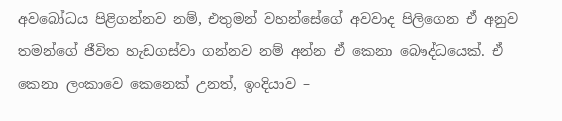අවබෝධය පිළිගන්නව නම්, එතුමන් වහන්සේගේ අවවාද පිලිගෙන ඒ අනුව තමන්ගේ ජීවිත හැඩගස්වා ගන්නව නම් අන්න ඒ කෙනා බෞද්ධයෙක්. ඒ කෙනා ලංකාවෙ කෙනෙක් උනත්, ඉංදියාව –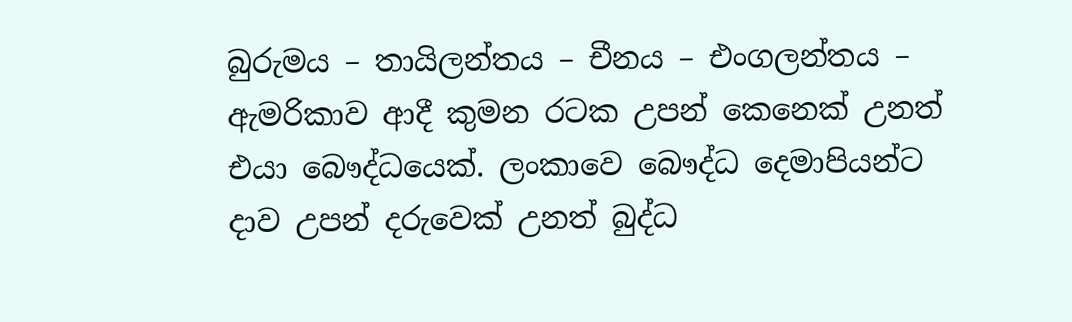බුරුමය – තායිලන්තය – චීනය – එංගලන්තය – ඇමරිකාව ආදී කුමන රටක උපන් කෙනෙක් උනත් එයා බෞද්ධයෙක්. ලංකාවෙ බෞද්ධ දෙමාපියන්ට දාව උපන් දරුවෙක් උනත් බුද්ධ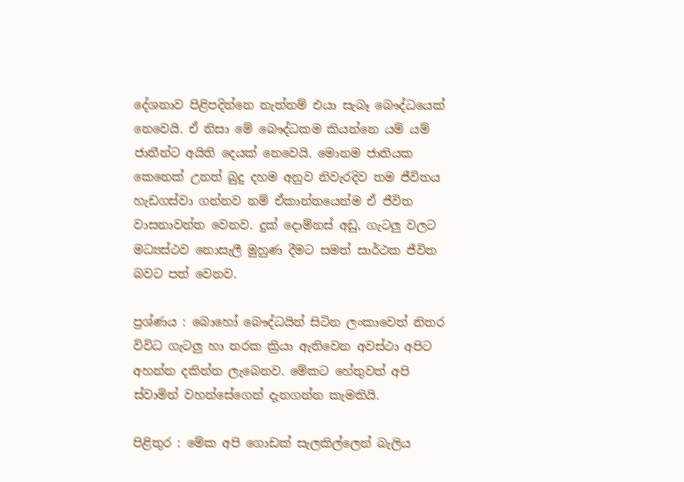දේශනාව පිළිපදින්නෙ නැත්නම් එයා සැබෑ බෞද්ධයෙක් නෙවෙයි. ඒ නිසා මේ බෞද්ධකම කියන්නෙ යම් යම් ජාතීන්ට අයිති දෙයක් නෙවෙයි. මොනම ජාතියක කෙනෙක් උනත් බුදු දහම අනුව නිවැරදිව තම ජීවිතය හැඩගස්වා ගන්නව නම් ඒකාන්තයෙන්ම ඒ ජීවිත වාසනාවන්ත වෙනව. දුක් දොම්නස් අඩු, ගැටලු වලට මධ්‍යස්ථව නොසැලී මුහුණ දීමට සමත් සාර්ථක ජීවිත බවට පත් වෙනව.

ප්‍රශ්ණය : බොහෝ බෞද්ධයින් සිටින ලංකාවෙත් නිතර විවිධ ගැටලු හා නරක ක්‍රියා ඇතිවෙන අවස්ථා අපිට අහන්න දකින්න ලැබෙනව. මේකට හේතුවත් අපි ස්වාමින් වහන්සේගෙන් දැනගන්න කැමතියි.

පිළිතුර : මේක අපි ගොඩක් සැලකිල්ලෙන් බැලිය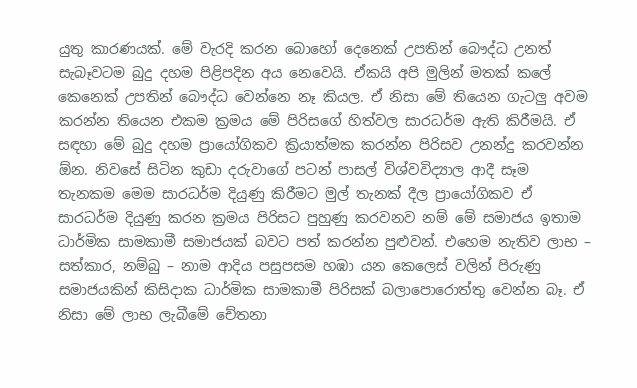යුතු කාරණයක්. මේ වැරදි කරන බොහෝ දෙනෙක් උපතින් බෞද්ධ උනත් සැබෑවටම බුදු දහම පිළිපදින අය නෙවෙයි. ඒකයි අපි මුලින් මතක් කලේ කෙනෙක් උපතින් බෞද්ධ වෙන්නෙ නෑ කියල. ඒ නිසා මේ තියෙන ගැටලු අවම කරන්න තියෙන එකම ක්‍රමය මේ පිරිසගේ හිත්වල සාරධර්ම ඇති කිරීමයි. ඒ සඳහා මේ බුදු දහම ප්‍රායෝගිකව ක්‍රියාත්මක කරන්න පිරිසව උනන්දු කරවන්න ඕන. නිවසේ සිටින කුඩා දරුවාගේ පටන් පාසල් විශ්වවිද්‍යාල ආදී සෑම තැනකම මෙම සාරධර්ම දියුණු කිරීමට මුල් තැනක් දීල ප්‍රායෝගිකව ඒ සාරධර්ම දියුණු කරන ක්‍රමය පිරිසට පුහුණු කරවනව නම් මේ සමාජය ඉතාම ධාර්මික සාමකාමී සමාජයක් බවට පත් කරන්න පුළුවන්. එහෙම නැතිව ලාභ – සත්කාර, නම්බු – නාම ආදිය පසුපසම හඹා යන කෙලෙස් වලින් පිරුණු සමාජයකින් කිසිදාක ධාර්මික සාමකාමී පිරිසක් බලාපොරොත්තු වෙන්න බෑ. ඒ නිසා මේ ලාභ ලැබීමේ චේතනා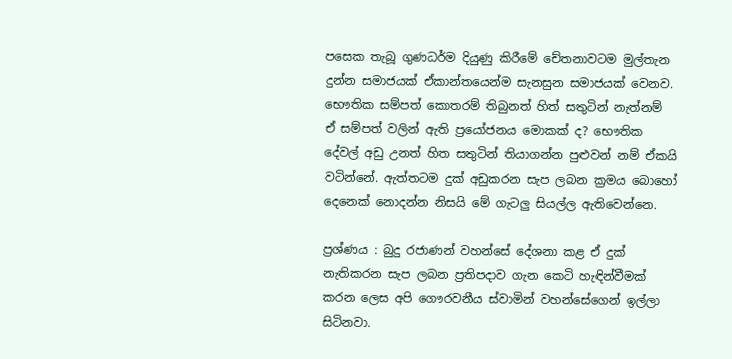පසෙක තැබූ ගුණධර්ම දියුණු කිරීමේ චේතනාවටම මුල්තැන දුන්න සමාජයක් ඒකාන්තයෙන්ම සැනසුන සමාජයක් වෙනව. භෞතික සම්පත් කොතරම් තිබුනත් හිත් සතුටින් නැත්නම් ඒ සම්පත් වලින් ඇති ප්‍රයෝජනය මොකක් ද? භෞතික දේවල් අඩු උනත් හිත සතුටින් තියාගන්න පුළුවන් නම් ඒකයි වටින්නේ. ඇත්තටම දුක් අඩුකරන සැප ලබන ක්‍රමය බොහෝ දෙනෙක් නොදන්න නිසයි මේ ගැටලු සියල්ල ඇතිවෙන්නෙ.

ප්‍රශ්ණය : බුදු රජාණන් වහන්සේ දේශනා කළ ඒ දුක් නැතිකරන සැප ලබන ප්‍රතිපදාව ගැන කෙටි හැඳින්වීමක් කරන ලෙස අපි ගෞරවනීය ස්වාමින් වහන්සේගෙන් ඉල්ලා සිටිනවා.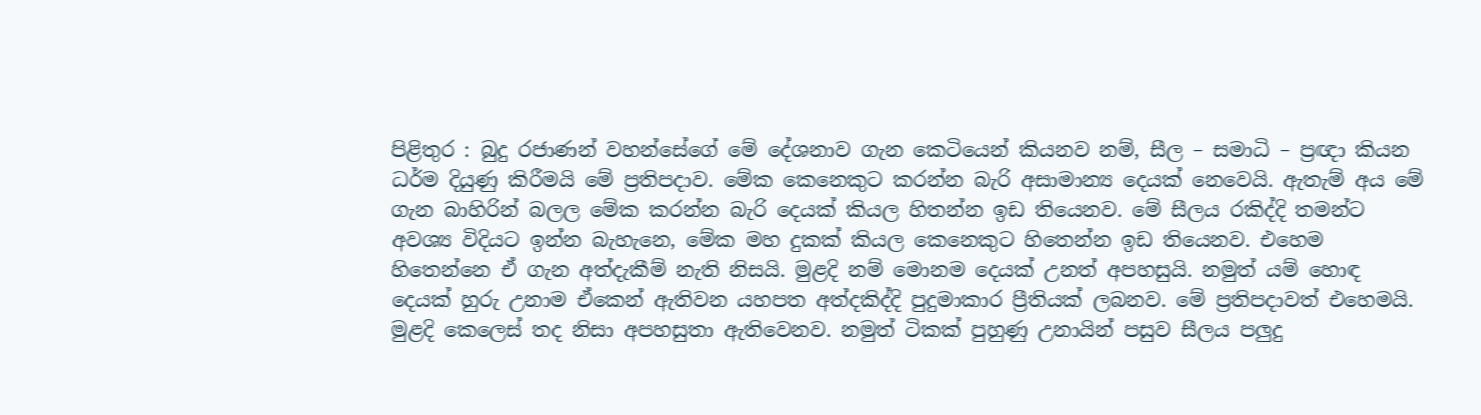පිළිතුර : බුදු රජාණන් වහන්සේගේ මේ දේශනාව ගැන කෙටියෙන් කියනව නම්, සීල – සමාධි – ප්‍රඥා කියන ධර්ම දියුණු කිරීමයි මේ ප්‍රතිපදාව. මේක කෙනෙකුට කරන්න බැරි අසාමාන්‍ය දෙයක් නෙවෙයි. ඇතැම් අය මේ ගැන බාහිරින් බලල මේක කරන්න බැරි දෙයක් කියල හිතන්න ඉඩ තියෙනව. මේ සීලය රකිද්දි තමන්ට අවශ්‍ය විදියට ඉන්න බැහැනෙ, මේක මහ දුකක් කියල කෙනෙකුට හිතෙන්න ඉඩ තියෙනව. එහෙම හිතෙන්නෙ ඒ ගැන අත්දැකීම් නැති නිසයි. මුළදි නම් මොනම දෙයක් උනත් අපහසුයි. නමුත් යම් හොඳ දෙයක් හුරු උනාම ඒකෙන් ඇතිවන යහපත අත්දකිද්දි පුදුමාකාර ප්‍රීතියක් ලබනව. මේ ප්‍රතිපදාවත් එහෙමයි. මුළදි කෙලෙස් තද නිසා අපහසුතා ඇතිවෙනව. නමුත් ටිකක් පුහුණු උනායින් පසුව සීලය පලුදු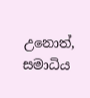උනොත්, සමාධිය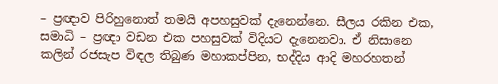– ප්‍රඥාව පිරිහුනොත් තමයි අපහසුවක් දැනෙන්නෙ. සීලය රකින එක, සමාධි – ප්‍රඥා වඩන එක පහසුවක් විදියට දැනෙනවා. ඒ නිසානෙ කලින් රජසැප විඳල තිබුණ මහාකප්පින, භද්දිය ආදි මහරහතන්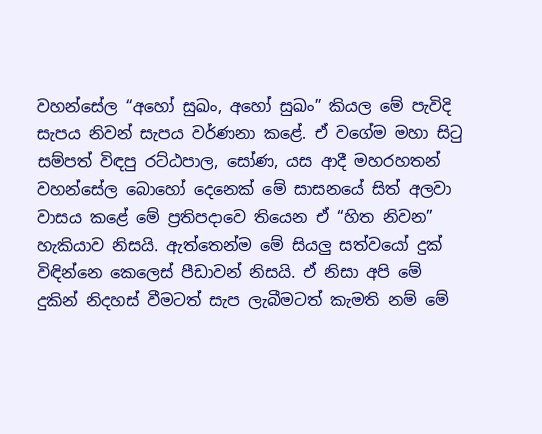වහන්සේල “අහෝ සුඛං, අහෝ සුඛං” කියල මේ පැවිදි සැපය නිවන් සැපය වර්ණනා කළේ. ඒ වගේම මහා සිටු සම්පත් විඳපු රට්ඨපාල, සෝණ, යස ආදී මහරහතන් වහන්සේල බොහෝ දෙනෙක් මේ සාසනයේ සිත් අලවා වාසය කළේ මේ ප්‍රතිපදාවෙ තියෙන ඒ “හිත නිවන” හැකියාව නිසයි. ඇත්තෙන්ම මේ සියලු සත්වයෝ දුක් විඳින්නෙ කෙලෙස් පීඩාවන් නිසයි. ඒ නිසා අපි මේ දුකින් නිදහස් වීමටත් සැප ලැබීමටත් කැමති නම් මේ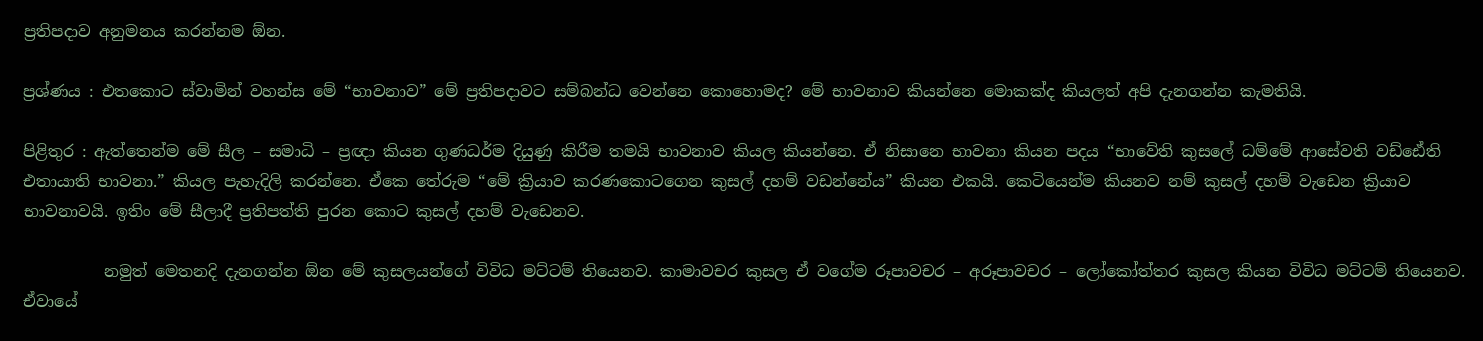ප්‍රතිපදාව අනුමනය කරන්නම ඕන.

ප්‍රශ්ණය : එතකොට ස්වාමින් වහන්ස මේ “භාවනාව” මේ ප්‍රතිපදාවට සම්බන්ධ වෙන්නෙ කොහොමද? මේ භාවනාව කියන්නෙ මොකක්ද කියලත් අපි දැනගන්න කැමතියි.

පිළිතුර : ඇත්තෙන්ම මේ සීල – සමාධි – ප්‍රඥා කියන ගුණධර්ම දියුණු කිරීම තමයි භාවනාව කියල කියන්නෙ. ඒ නිසානෙ භාවනා කියන පදය “භාවේති කුසලේ ධම්‌මේ ආසේවති වඩ්‌ඪේති එතායාති භාවනා.” කියල පැහැදිලි කරන්නෙ. ඒකෙ තේරුම “මේ ක්‍රියාව කරණකොටගෙන කුසල් දහම් වඩන්නේය” කියන එකයි. කෙටියෙන්ම කියනව නම් කුසල් දහම් වැඩෙන ක්‍රියාව භාවනාවයි. ඉතිං මේ සීලාදී ප්‍රතිපත්ති පුරන කොට කුසල් දහම් වැඩෙනව.

          නමුත් මෙතනදි දැනගන්න ඕන මේ කුසලයන්ගේ විවිධ මට්ටම් තියෙනව. කාමාවචර කුසල ඒ වගේම රූපාවචර – අරූපාවචර – ලෝකෝත්තර කුසල කියන විවිධ මට්ටම් තියෙනව. ඒවායේ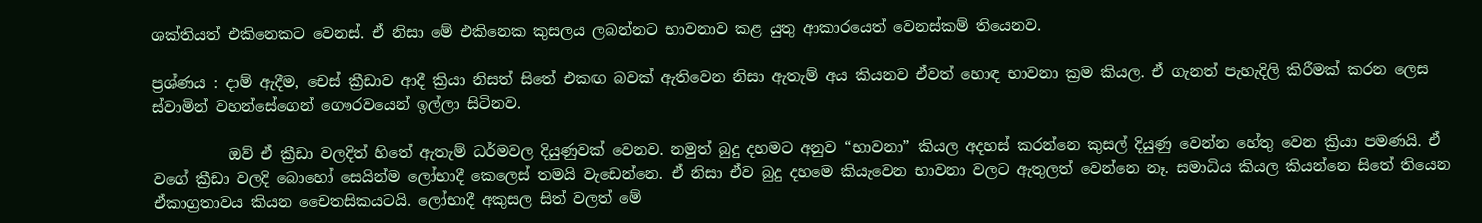ශක්තියත් එකිනෙකට වෙනස්. ඒ නිසා මේ එකිනෙක කුසලය ලබන්නට භාවනාව කළ යුතු ආකාරයෙත් වෙනස්කම් තියෙනව.

ප්‍රශ්ණය : දාම් ඇදීම, චෙස් ක්‍රීඩාව ආදී ක්‍රියා නිසත් සිතේ එකඟ බවක් ඇතිවෙන නිසා ඇතැම් අය කියනව ඒවත් හොඳ භාවනා ක්‍රම කියල. ඒ ගැනත් පැහැදිලි කිරීමක් කරන ලෙස ස්වාමින් වහන්සේගෙන් ගෞරවයෙන් ඉල්ලා සිටිනව.

          ඔව් ඒ ක්‍රීඩා වලදිත් හිතේ ඇතැම් ධර්මවල දියුණුවක් වෙනව. නමුත් බුදු දහමට අනුව “භාවනා” කියල අදහස් කරන්නෙ කුසල් දියුණු වෙන්න හේතු වෙන ක්‍රියා පමණයි. ඒ වගේ ක්‍රීඩා වලදි බොහෝ සෙයින්ම ලෝභාදී කෙලෙස් තමයි වැඩෙන්නෙ. ඒ නිසා ඒව බුදු දහමෙ කියැවෙන භාවනා වලට ඇතුලත් වෙන්නෙ නෑ. සමාධිය කියල කියන්නෙ සිතේ තියෙන ඒකාග්‍රතාවය කියන චෛතසිකයටයි. ලෝභාදී අකුසල සිත් වලත් මේ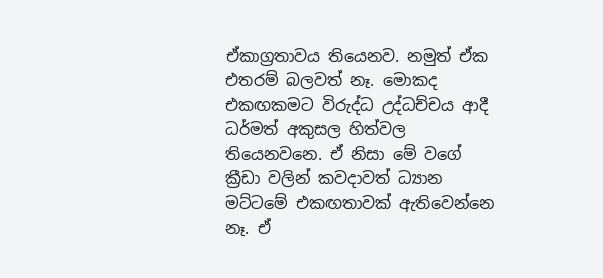ඒකාග්‍රතාවය තියෙනව. නමුත් ඒක එතරම් බලවත් නෑ. මොකද එකඟකමට විරුද්ධ උද්ධච්චය ආදී ධර්මත් අකුසල හිත්වල තියෙනවනෙ. ඒ නිසා මේ වගේ ක්‍රීඩා වලින් කවදාවත් ධ්‍යාන මට්ටමේ එකඟතාවක් ඇතිවෙන්නෙ නෑ. ඒ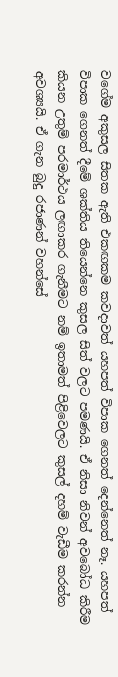වගේම අකුසල සිතක ඇති එකඟකම කවදාවත් යහපත් විපාක ගෙනත් දෙන්නෙත් නෑ. යහපත් විපාක ගෙනත් දීමේ ශක්තිය තියෙන්නෙ කුසල සිත් වලට පමණයි. ඒ නිසා නිවන් අවබෝධ කිරීම කියන උතුම් පරමාර්ථය ලඟාකර ගැනීමට නම් ඉතාමත් පිළිවෙලට කුසල් දහම් වැඩීම කරන්න අවශ්‍යයි. ඒ ගැන බුදු රජාණන් වහන්සේ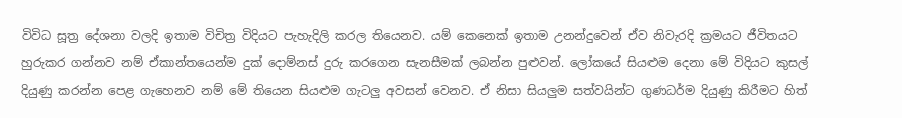විවිධ සූත්‍ර දේශනා වලදි ඉතාම විචිත්‍ර විදියට පැහැදිලි කරල තියෙනව. යම් කෙනෙක් ඉතාම උනන්දුවෙන් ඒව නිවැරදි ක්‍රමයට ජීවිතයට හුරුකර ගන්නව නම් ඒකාන්තයෙන්ම දුක් දොම්නස් දුරු කරගෙන සැනසීමක් ලබන්න පුළුවන්. ලෝකයේ සියළුම දෙනා මේ විදියට කුසල් දියුණු කරන්න පෙළ ගැහෙනව නම් මේ තියෙන සියළුම ගැටලු අවසන් වෙනව. ඒ නිසා සියලුම සත්වයින්ට ගුණධර්ම දියුණු කිරීමට හිත්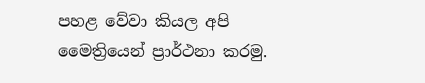පහළ වේවා කියල අපි මෛත්‍රියෙන් ප්‍රාර්ථනා කරමු.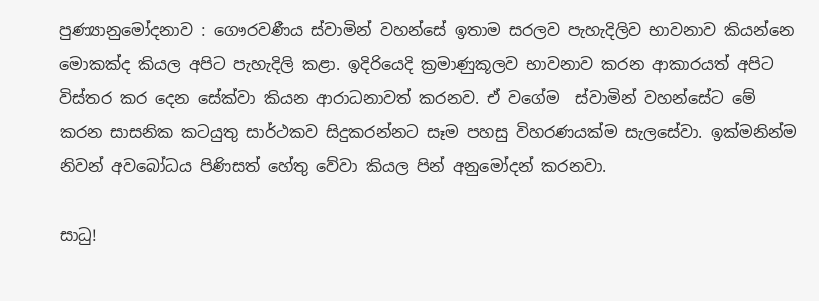පුණ්‍යානුමෝදනාව : ගෞරවණීය ස්වාමින් වහන්සේ ඉතාම සරලව පැහැදිලිව භාවනාව කියන්නෙ මොකක්ද කියල අපිට පැහැදිලි කළා. ඉදිරියෙදි ක්‍රමාණුකූලව භාවනාව කරන ආකාරයත් අපිට විස්තර කර දෙන සේක්වා කියන ආරාධනාවත් කරනව. ඒ වගේම  ස්වාමින් වහන්සේට මේ කරන සාසනික කටයුතු සාර්ථකව සිදුකරන්නට සෑම පහසු විහරණයක්ම සැලසේවා. ඉක්මනින්ම නිවන් අවබෝධය පිණිසත් හේතු වේවා කියල පින් අනුමෝදන් කරනවා.

සාධු!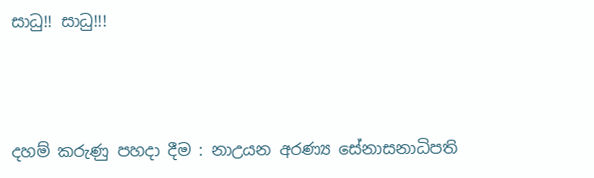සාධු!! සාධු!!!



දහම් කරුණු පහදා දීම : නාඋයන අරණ්‍ය සේනාසනාධිපති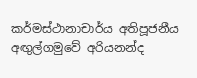කර්මස්ථානාචාර්ය අතිපූජනීය අඟුල්ගමුවේ අරියනන්ද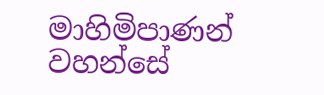මාහිමිපාණන් වහන්සේ